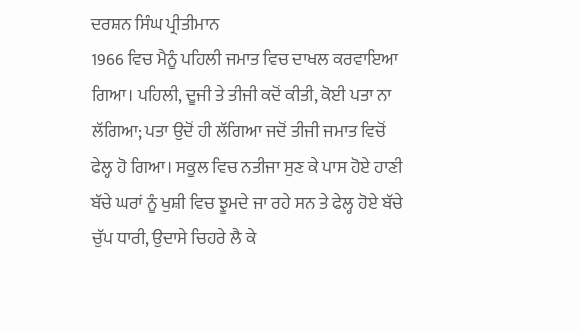ਦਰਸ਼ਨ ਸਿੰਘ ਪ੍ਰੀਤੀਮਾਨ
1966 ਵਿਚ ਮੈਨੂੰ ਪਹਿਲੀ ਜਮਾਤ ਵਿਚ ਦਾਖਲ ਕਰਵਾਇਆ ਗਿਆ। ਪਹਿਲੀ, ਦੂਜੀ ਤੇ ਤੀਜੀ ਕਦੋਂ ਕੀਤੀ, ਕੋਈ ਪਤਾ ਨਾ ਲੱਗਿਆ; ਪਤਾ ਉਦੋਂ ਹੀ ਲੱਗਿਆ ਜਦੋਂ ਤੀਜੀ ਜਮਾਤ ਵਿਚੋਂ ਫੇਲ੍ਹ ਹੋ ਗਿਆ। ਸਕੂਲ ਵਿਚ ਨਤੀਜਾ ਸੁਣ ਕੇ ਪਾਸ ਹੋਏ ਹਾਣੀ ਬੱਚੇ ਘਰਾਂ ਨੂੰ ਖੁਸ਼ੀ ਵਿਚ ਝੂਮਦੇ ਜਾ ਰਹੇ ਸਨ ਤੇ ਫੇਲ੍ਹ ਹੋਏ ਬੱਚੇ ਚੁੱਪ ਧਾਰੀ, ਉਦਾਸੇ ਚਿਹਰੇ ਲੈ ਕੇ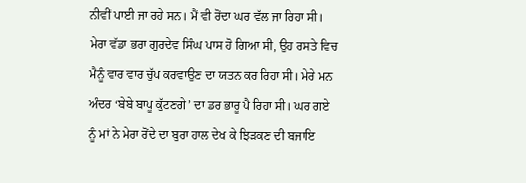ਨੀਵੀਂ ਪਾਈ ਜਾ ਰਹੇ ਸਨ। ਮੈਂ ਵੀ ਰੋਂਦਾ ਘਰ ਵੱਲ ਜਾ ਰਿਹਾ ਸੀ।
ਮੇਰਾ ਵੱਡਾ ਭਰਾ ਗੁਰਦੇਵ ਸਿੰਘ ਪਾਸ ਹੋ ਗਿਆ ਸੀ, ਉਹ ਰਸਤੇ ਵਿਚ ਮੈਨੂੰ ਵਾਰ ਵਾਰ ਚੁੱਪ ਕਰਵਾਉਣ ਦਾ ਯਤਨ ਕਰ ਰਿਹਾ ਸੀ। ਮੇਰੇ ਮਨ ਅੰਦਰ ‘ਬੇਬੇ ਬਾਪੂ ਕੁੱਟਣਗੇ’ ਦਾ ਡਰ ਭਾਰੂ ਪੈ ਰਿਹਾ ਸੀ। ਘਰ ਗਏ ਨੂੰ ਮਾਂ ਨੇ ਮੇਰਾ ਰੋਂਦੇ ਦਾ ਬੁਰਾ ਹਾਲ ਦੇਖ ਕੇ ਝਿੜਕਣ ਦੀ ਬਜਾਇ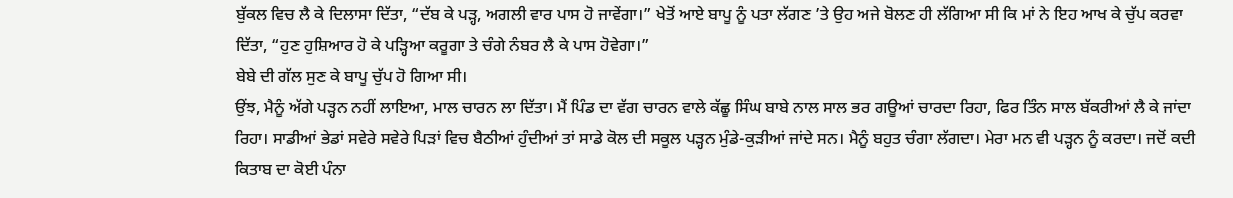ਬੁੱਕਲ ਵਿਚ ਲੈ ਕੇ ਦਿਲਾਸਾ ਦਿੱਤਾ, “ਦੱਬ ਕੇ ਪੜ੍ਹ, ਅਗਲੀ ਵਾਰ ਪਾਸ ਹੋ ਜਾਵੇਂਗਾ।” ਖੇਤੋਂ ਆਏ ਬਾਪੂ ਨੂੰ ਪਤਾ ਲੱਗਣ ’ਤੇ ਉਹ ਅਜੇ ਬੋਲਣ ਹੀ ਲੱਗਿਆ ਸੀ ਕਿ ਮਾਂ ਨੇ ਇਹ ਆਖ ਕੇ ਚੁੱਪ ਕਰਵਾ ਦਿੱਤਾ, “ਹੁਣ ਹੁਸ਼ਿਆਰ ਹੋ ਕੇ ਪੜ੍ਹਿਆ ਕਰੂਗਾ ਤੇ ਚੰਗੇ ਨੰਬਰ ਲੈ ਕੇ ਪਾਸ ਹੋਵੇਗਾ।”
ਬੇਬੇ ਦੀ ਗੱਲ ਸੁਣ ਕੇ ਬਾਪੂ ਚੁੱਪ ਹੋ ਗਿਆ ਸੀ।
ਉਂਝ, ਮੈਨੂੰ ਅੱਗੇ ਪੜ੍ਹਨ ਨਹੀਂ ਲਾਇਆ, ਮਾਲ ਚਾਰਨ ਲਾ ਦਿੱਤਾ। ਮੈਂ ਪਿੰਡ ਦਾ ਵੱਗ ਚਾਰਨ ਵਾਲੇ ਕੱਛੂ ਸਿੰਘ ਬਾਬੇ ਨਾਲ ਸਾਲ ਭਰ ਗਊਆਂ ਚਾਰਦਾ ਰਿਹਾ, ਫਿਰ ਤਿੰਨ ਸਾਲ ਬੱਕਰੀਆਂ ਲੈ ਕੇ ਜਾਂਦਾ ਰਿਹਾ। ਸਾਡੀਆਂ ਭੇਡਾਂ ਸਵੇਰੇ ਸਵੇਰੇ ਪਿੜਾਂ ਵਿਚ ਬੈਠੀਆਂ ਹੁੰਦੀਆਂ ਤਾਂ ਸਾਡੇ ਕੋਲ ਦੀ ਸਕੂਲ ਪੜ੍ਹਨ ਮੁੰਡੇ-ਕੁੜੀਆਂ ਜਾਂਦੇ ਸਨ। ਮੈਨੂੰ ਬਹੁਤ ਚੰਗਾ ਲੱਗਦਾ। ਮੇਰਾ ਮਨ ਵੀ ਪੜ੍ਹਨ ਨੂੰ ਕਰਦਾ। ਜਦੋਂ ਕਦੀ ਕਿਤਾਬ ਦਾ ਕੋਈ ਪੰਨਾ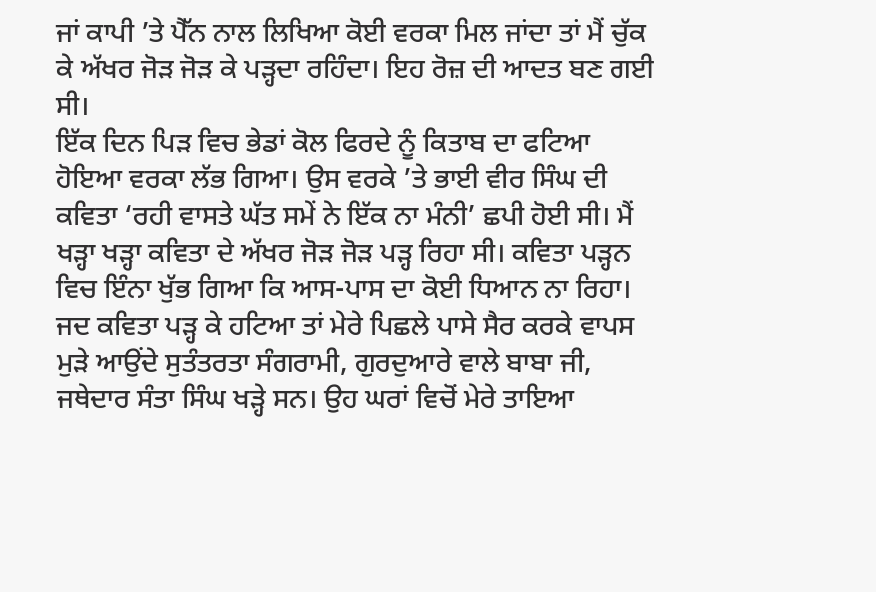ਜਾਂ ਕਾਪੀ ’ਤੇ ਪੈੱਨ ਨਾਲ ਲਿਖਿਆ ਕੋਈ ਵਰਕਾ ਮਿਲ ਜਾਂਦਾ ਤਾਂ ਮੈਂ ਚੁੱਕ ਕੇ ਅੱਖਰ ਜੋੜ ਜੋੜ ਕੇ ਪੜ੍ਹਦਾ ਰਹਿੰਦਾ। ਇਹ ਰੋਜ਼ ਦੀ ਆਦਤ ਬਣ ਗਈ ਸੀ।
ਇੱਕ ਦਿਨ ਪਿੜ ਵਿਚ ਭੇਡਾਂ ਕੋਲ ਫਿਰਦੇ ਨੂੰ ਕਿਤਾਬ ਦਾ ਫਟਿਆ ਹੋਇਆ ਵਰਕਾ ਲੱਭ ਗਿਆ। ਉਸ ਵਰਕੇ ’ਤੇ ਭਾਈ ਵੀਰ ਸਿੰਘ ਦੀ ਕਵਿਤਾ ‘ਰਹੀ ਵਾਸਤੇ ਘੱਤ ਸਮੇਂ ਨੇ ਇੱਕ ਨਾ ਮੰਨੀ’ ਛਪੀ ਹੋਈ ਸੀ। ਮੈਂ ਖੜ੍ਹਾ ਖੜ੍ਹਾ ਕਵਿਤਾ ਦੇ ਅੱਖਰ ਜੋੜ ਜੋੜ ਪੜ੍ਹ ਰਿਹਾ ਸੀ। ਕਵਿਤਾ ਪੜ੍ਹਨ ਵਿਚ ਇੰਨਾ ਖੁੱਭ ਗਿਆ ਕਿ ਆਸ-ਪਾਸ ਦਾ ਕੋਈ ਧਿਆਨ ਨਾ ਰਿਹਾ। ਜਦ ਕਵਿਤਾ ਪੜ੍ਹ ਕੇ ਹਟਿਆ ਤਾਂ ਮੇਰੇ ਪਿਛਲੇ ਪਾਸੇ ਸੈਰ ਕਰਕੇ ਵਾਪਸ ਮੁੜੇ ਆਉਂਦੇ ਸੁਤੰਤਰਤਾ ਸੰਗਰਾਮੀ, ਗੁਰਦੁਆਰੇ ਵਾਲੇ ਬਾਬਾ ਜੀ, ਜਥੇਦਾਰ ਸੰਤਾ ਸਿੰਘ ਖੜ੍ਹੇ ਸਨ। ਉਹ ਘਰਾਂ ਵਿਚੋਂ ਮੇਰੇ ਤਾਇਆ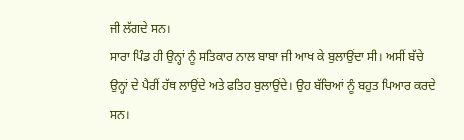ਜੀ ਲੱਗਦੇ ਸਨ।
ਸਾਰਾ ਪਿੰਡ ਹੀ ਉਨ੍ਹਾਂ ਨੂੰ ਸਤਿਕਾਰ ਨਾਲ ਬਾਬਾ ਜੀ ਆਖ ਕੇ ਬੁਲਾਉਂਦਾ ਸੀ। ਅਸੀਂ ਬੱਚੇ ਉਨ੍ਹਾਂ ਦੇ ਪੈਰੀਂ ਹੱਥ ਲਾਉਂਦੇ ਅਤੇ ਫਤਿਹ ਬੁਲਾਉਂਦੇ। ਉਹ ਬੱਚਿਆਂ ਨੂੰ ਬਹੁਤ ਪਿਆਰ ਕਰਦੇ ਸਨ।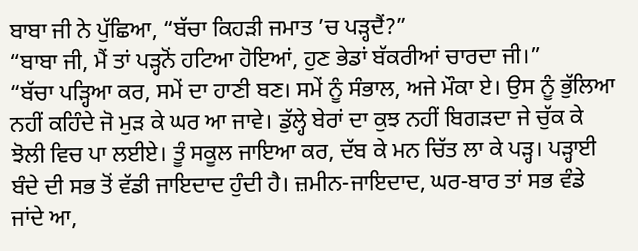ਬਾਬਾ ਜੀ ਨੇ ਪੁੱਛਿਆ, “ਬੱਚਾ ਕਿਹੜੀ ਜਮਾਤ ’ਚ ਪੜ੍ਹਦੈਂ?”
“ਬਾਬਾ ਜੀ, ਮੈਂ ਤਾਂ ਪੜ੍ਹਨੋਂ ਹਟਿਆ ਹੋਇਆਂ, ਹੁਣ ਭੇਡਾਂ ਬੱਕਰੀਆਂ ਚਾਰਦਾ ਜੀ।”
“ਬੱਚਾ ਪੜ੍ਹਿਆ ਕਰ, ਸਮੇਂ ਦਾ ਹਾਣੀ ਬਣ। ਸਮੇਂ ਨੂੰ ਸੰਭਾਲ, ਅਜੇ ਮੌਕਾ ਏ। ਉਸ ਨੂੰ ਭੁੱਲਿਆ ਨਹੀਂ ਕਹਿੰਦੇ ਜੋ ਮੁੜ ਕੇ ਘਰ ਆ ਜਾਵੇ। ਡੁੱਲ੍ਹੇ ਬੇਰਾਂ ਦਾ ਕੁਝ ਨਹੀਂ ਬਿਗੜਦਾ ਜੇ ਚੁੱਕ ਕੇ ਝੋਲੀ ਵਿਚ ਪਾ ਲਈਏ। ਤੂੰ ਸਕੂਲ ਜਾਇਆ ਕਰ, ਦੱਬ ਕੇ ਮਨ ਚਿੱਤ ਲਾ ਕੇ ਪੜ੍ਹ। ਪੜ੍ਹਾਈ ਬੰਦੇ ਦੀ ਸਭ ਤੋਂ ਵੱਡੀ ਜਾਇਦਾਦ ਹੁੰਦੀ ਹੈ। ਜ਼ਮੀਨ-ਜਾਇਦਾਦ, ਘਰ-ਬਾਰ ਤਾਂ ਸਭ ਵੰਡੇ ਜਾਂਦੇ ਆ,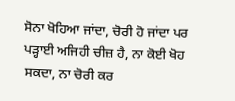ਸੋਨਾ ਖੋਹਿਆ ਜਾਂਦਾ, ਚੋਰੀ ਹੋ ਜਾਂਦਾ ਪਰ ਪੜ੍ਹਾਈ ਅਜਿਹੀ ਚੀਜ਼ ਹੈ, ਨਾ ਕੋਈ ਖੋਹ ਸਕਦਾ, ਨਾ ਚੋਰੀ ਕਰ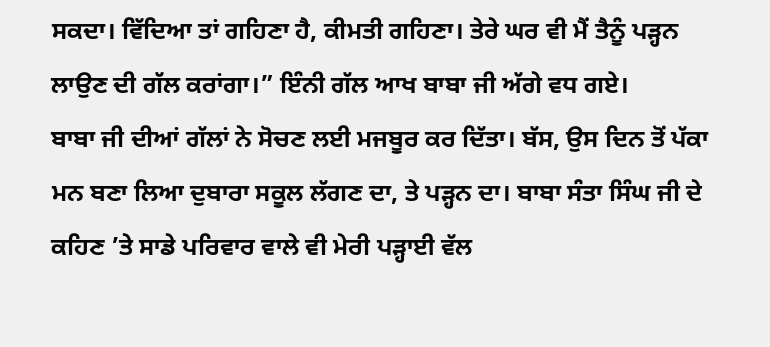ਸਕਦਾ। ਵਿੱਦਿਆ ਤਾਂ ਗਹਿਣਾ ਹੈ, ਕੀਮਤੀ ਗਹਿਣਾ। ਤੇਰੇ ਘਰ ਵੀ ਮੈਂ ਤੈਨੂੰ ਪੜ੍ਹਨ ਲਾਉਣ ਦੀ ਗੱਲ ਕਰਾਂਗਾ।” ਇੰਨੀ ਗੱਲ ਆਖ ਬਾਬਾ ਜੀ ਅੱਗੇ ਵਧ ਗਏ।
ਬਾਬਾ ਜੀ ਦੀਆਂ ਗੱਲਾਂ ਨੇ ਸੋਚਣ ਲਈ ਮਜਬੂਰ ਕਰ ਦਿੱਤਾ। ਬੱਸ, ਉਸ ਦਿਨ ਤੋਂ ਪੱਕਾ ਮਨ ਬਣਾ ਲਿਆ ਦੁਬਾਰਾ ਸਕੂਲ ਲੱਗਣ ਦਾ, ਤੇ ਪੜ੍ਹਨ ਦਾ। ਬਾਬਾ ਸੰਤਾ ਸਿੰਘ ਜੀ ਦੇ ਕਹਿਣ ’ਤੇ ਸਾਡੇ ਪਰਿਵਾਰ ਵਾਲੇ ਵੀ ਮੇਰੀ ਪੜ੍ਹਾਈ ਵੱਲ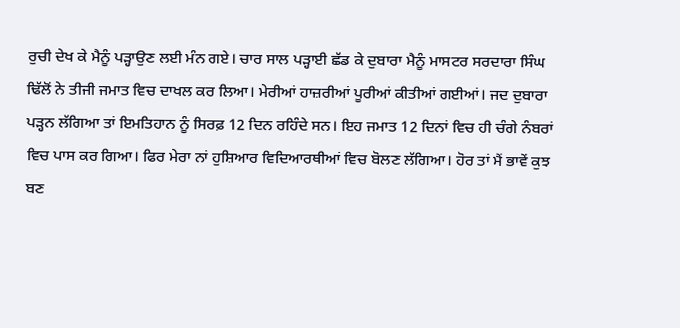ਰੁਚੀ ਦੇਖ ਕੇ ਮੈਨੂੰ ਪੜ੍ਹਾਉਣ ਲਈ ਮੰਨ ਗਏ। ਚਾਰ ਸਾਲ ਪੜ੍ਹਾਈ ਛੱਡ ਕੇ ਦੁਬਾਰਾ ਮੈਨੂੰ ਮਾਸਟਰ ਸਰਦਾਰਾ ਸਿੰਘ ਢਿੱਲੋਂ ਨੇ ਤੀਜੀ ਜਮਾਤ ਵਿਚ ਦਾਖਲ ਕਰ ਲਿਆ। ਮੇਰੀਆਂ ਹਾਜ਼ਰੀਆਂ ਪੂਰੀਆਂ ਕੀਤੀਆਂ ਗਈਆਂ। ਜਦ ਦੁਬਾਰਾ ਪੜ੍ਹਨ ਲੱਗਿਆ ਤਾਂ ਇਮਤਿਹਾਨ ਨੂੰ ਸਿਰਫ਼ 12 ਦਿਨ ਰਹਿੰਦੇ ਸਨ। ਇਹ ਜਮਾਤ 12 ਦਿਨਾਂ ਵਿਚ ਹੀ ਚੰਗੇ ਨੰਬਰਾਂ ਵਿਚ ਪਾਸ ਕਰ ਗਿਆ। ਫਿਰ ਮੇਰਾ ਨਾਂ ਹੁਸ਼ਿਆਰ ਵਿਦਿਆਰਥੀਆਂ ਵਿਚ ਬੋਲਣ ਲੱਗਿਆ। ਹੋਰ ਤਾਂ ਮੈਂ ਭਾਵੇਂ ਕੁਝ ਬਣ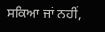ਸਕਿਆ ਜਾਂ ਨਹੀਂ,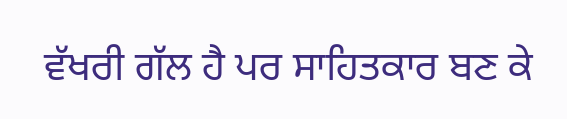ਵੱਖਰੀ ਗੱਲ ਹੈ ਪਰ ਸਾਹਿਤਕਾਰ ਬਣ ਕੇ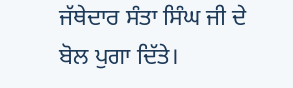ਜੱਥੇਦਾਰ ਸੰਤਾ ਸਿੰਘ ਜੀ ਦੇ ਬੋਲ ਪੁਗਾ ਦਿੱਤੇ।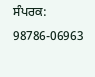ਸੰਪਰਕ: 98786-06963